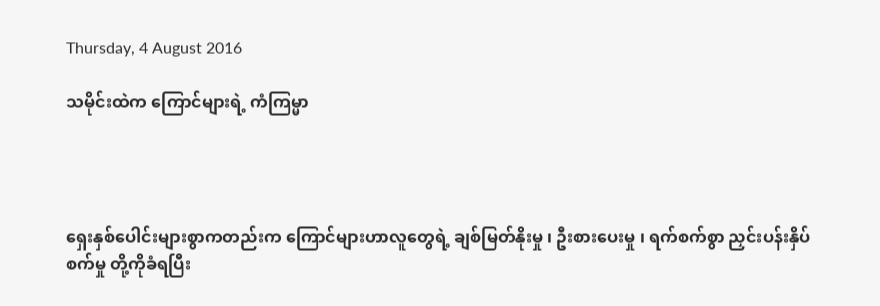Thursday, 4 August 2016

သမိုင်းထဲက ကြောင်များရဲ့ ကံကြမ္မာ




ရှေးနှစ်ပေါင်းများစွာကတည်းက ကြောင်များဟာလူတွေရဲ့ ချစ်မြတ်နိုးမှု ၊ ဦးစားပေးမှု ၊ ရက်စက်စွာ ညှင်းပန်းနှိပ်စက်မှု တို့ကိုခံရပြီး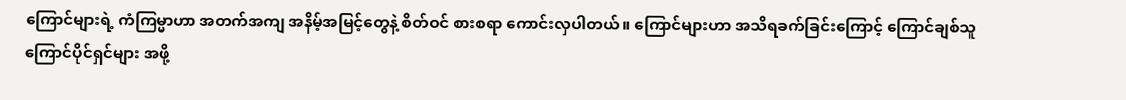ကြောင်များရဲ့ ကံကြမ္မာဟာ အတက်အကျ အနိမ့်အမြင့်တွေနဲ့ စိတ်ဝင် စားစရာ ကောင်းလှပါတယ်။ ကြောင်များဟာ အသိရခက်ခြင်းကြောင့် ကြောင်ချစ်သူ ကြောင်ပိုင်ရှင်များ အဖို့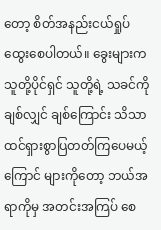တော့ စိတ်အနည်းငယ်ရှုပ်ထွေးစေပါတယ်။ ခွေးများက သူတို့ပိုင်ရှင် သူတို့ရဲ့ သခင်ကို ချစ်လျှင် ချစ်ကြောင်း သိသာထင်ရှားစွာပြတတ်ကြပေမယ့် ကြောင် များကိုတော့ ဘယ်အရာကိုမှ အတင်းအကြပ် စေ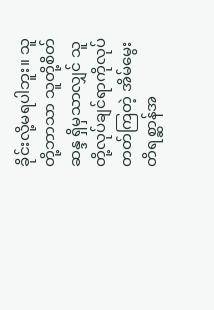ခိုင်းလို့မရပါဘူး။ သူတို့ဘာသာ သူတို့စိတ်ဆန္ဒ ရှိမှသာလျှင် သူတို့လုပ်ချင်ရာကိုလုပ်တတ်ကြတဲ့ အိမ်မွေး တိရစ္ဆာန်အ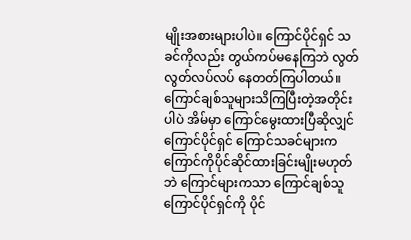မျိုးအစားများပါပဲ။ ကြောင်ပိုင်ရှင် သခင်ကိုလည်း တွယ်ကပ်မနေကြဘဲ လွတ်လွတ်လပ်လပ် နေတတ်ကြပါတယ်။ ကြောင်ချစ်သူများသိကြပြီးတဲ့အတိုင်းပါပဲ အိမ်မှာ ကြောင်မွေးထားပြီဆိုလျှင် ကြောင်ပိုင်ရှင် ကြောင်သခင်များက ကြောင်ကိုပိုင်ဆိုင်ထားခြင်းမျိုးမဟုတ်ဘဲ ကြောင်များကသာ ကြောင်ချစ်သူ ကြောင်ပိုင်ရှင်ကို ပိုင်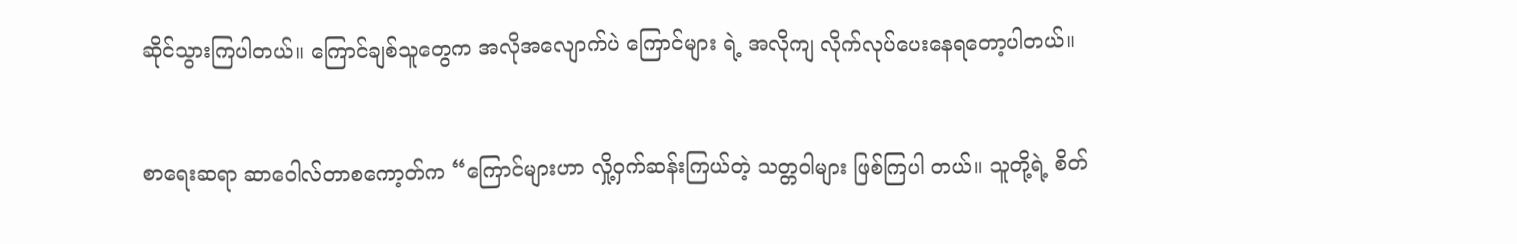ဆိုင်သွားကြပါတယ်။ ကြောင်ချစ်သူတွေက အလိုအလျောက်ပဲ ကြောင်များ ရဲ့ အလိုကျ လိုက်လုပ်ပေးနေရတော့ပါတယ်။


စာရေးဆရာ ဆာဝေါလ်တာစကော့တ်က “ကြောင်များဟာ လှို့ဝှက်ဆန်းကြယ်တဲ့ သတ္တဝါများ ဖြစ်ကြပါ တယ်။ သူတို့ရဲ့ စိတ်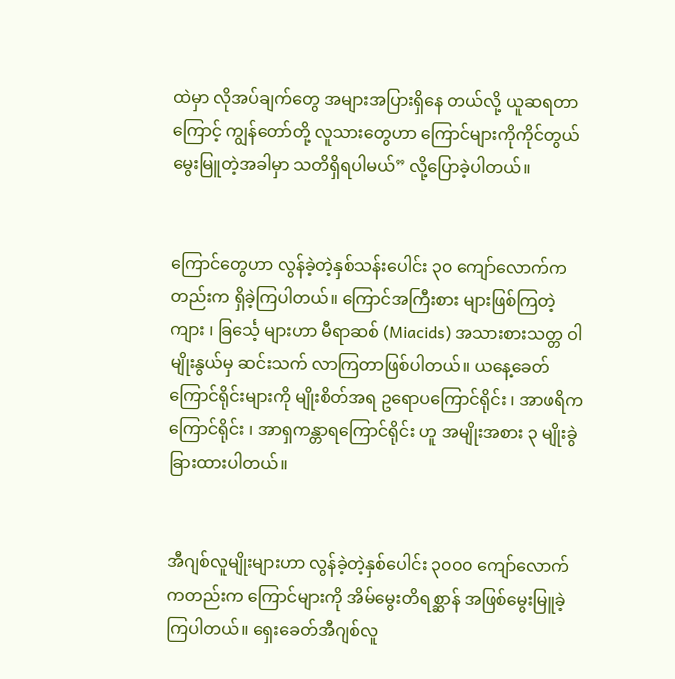ထဲမှာ လိုအပ်ချက်တွေ အများအပြားရှိနေ တယ်လို့ ယူဆရတာကြောင့် ကျွန်တော်တို့ လူသားတွေဟာ ကြောင်များကိုကိုင်တွယ် မွေးမြူတဲ့အခါမှာ သတိရှိရပါမယ်” လို့ပြောခဲ့ပါတယ်။


ကြောင်တွေဟာ လွန်ခဲ့တဲ့နှစ်သန်းပေါင်း ၃၀ ကျော်လောက်ကတည်းက ရှိခဲ့ကြပါတယ်။ ကြောင်အကြီးစား များဖြစ်ကြတဲ့ ကျား ၊ ခြင်္သေ့ များဟာ မီရာဆစ် (Miacids) အသားစားသတ္တ ဝါမျိုးနွယ်မှ ဆင်းသက် လာကြတာဖြစ်ပါတယ်။ ယနေ့ခေတ်ကြောင်ရိုင်းများကို မျိုးစိတ်အရ ဥရောပကြောင်ရိုင်း ၊ အာဖရိက ကြောင်ရိုင်း ၊ အာရှကန္တာရကြောင်ရိုင်း ဟူ အမျိုးအစား ၃ မျိုးခွဲခြားထားပါတယ်။


အီဂျစ်လူမျိုးများဟာ လွန်ခဲ့တဲ့နှစ်ပေါင်း ၃၀၀၀ ကျော်လောက်ကတည်းက ကြောင်များကို အိမ်မွေးတိရစ္ဆာန် အဖြစ်မွေးမြူခဲ့ကြပါတယ်။ ရှေးခေတ်အီဂျစ်လူ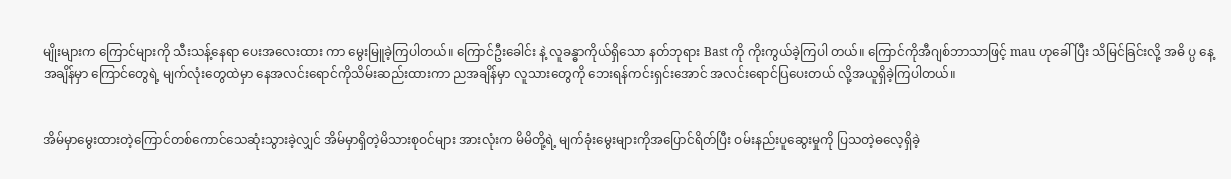မျိုးများက ကြောင်များကို သီးသန့်နေရာ ပေးအလေးထား ကာ မွေးမြူခဲ့ကြပါတယ်။ ကြောင်ဦးခေါင်း နဲ့ လူခန္ဓာကိုယ်ရှိသော နတ်ဘုရား Bast ကို ကိုးကွယ်ခဲ့ကြပါ တယ်။ ကြောင်ကိုအီဂျစ်ဘာသာဖြင့် mau ဟုခေါ်ပြီး သိမြင်ခြင်းလို့ အဓိ ပ္ပ နေ့အချိန်မှာ ကြောင်တွေရဲ့ မျက်လုံးတွေထဲမှာ နေအလင်းရောင်ကိုသိမ်းဆည်းထားကာ ညအချိန်မှာ လူသားတွေကို ဘေးရန်ကင်းရှင်းအောင် အလင်းရောင်ပြပေးတယ် လို့အယူရှိခဲ့ကြပါတယ်။


အိမ်မှာမွေးထားတဲ့ကြောင်တစ်ကောင်သေဆုံးသွားခဲ့လျှင် အိမ်မှာရှိတဲ့မိသားစုဝင်များ အားလုံးက မိမိတို့ရဲ့ မျက်ခုံးမွေးများကိုအပြောင်ရိတ်ပြီး ဝမ်းနည်းပူဆွေးမှုကို ပြသတဲ့ဓလေ့ရှိခဲ့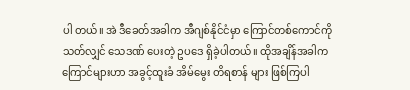ပါ တယ်။ အဲ ဒီခေတ်အခါက အီဂျစ်နိုင်ငံမှာ ကြောင်တစ်ကောင်ကို သတ်လျှင် သေဒဏ် ပေးတဲ့ ဥပဒေ ရှိခဲ့ပါတယ်။ ထိုအချိန်အခါက ကြောင်များဟာ အခွင့်ထူးခံ အိမ်မွေး တိရစာန် များ ဖြစ်ကြပါ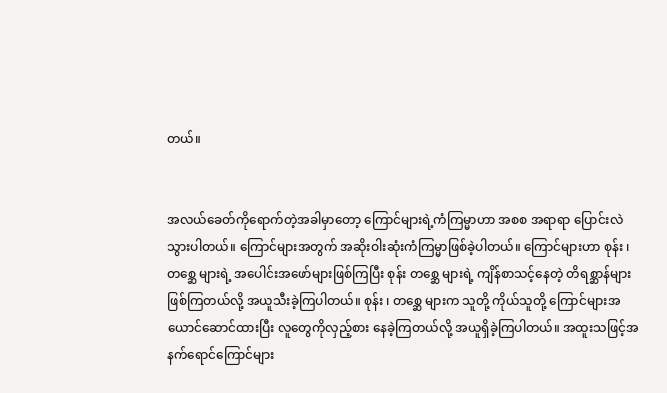တယ်။


အလယ်ခေတ်ကိုရောက်တဲ့အခါမှာတော့ ကြောင်များရဲ့ကံကြမ္မာဟာ အစစ အရာရာ ပြောင်းလဲသွားပါတယ်။ ကြောင်များအတွက် အဆိုးဝါးဆုံးကံကြမ္မာဖြစ်ခဲ့ပါတယ်။ ကြောင်များဟာ စုန်း ၊ တစ္ဆေ များရဲ့ အပေါင်းအဖော်များဖြစ်ကြပြီး စုန်း တစ္ဆေ များရဲ့ ကျိန်စာသင့်နေတဲ့ တိရစ္ဆာန်များ ဖြစ်ကြတယ်လို့ အယူသီးခဲ့ကြပါတယ်။ စုန်း ၊ တစ္ဆေ များက သူတို့ ကိုယ်သူတို့ ကြောင်များအယောင်ဆောင်ထားပြီး လူတွေကိုလှည့်စား နေခဲ့ကြတယ်လို့ အယူရှိခဲ့ကြပါတယ်။ အထူးသဖြင့်အနက်ရောင်ကြောင်များ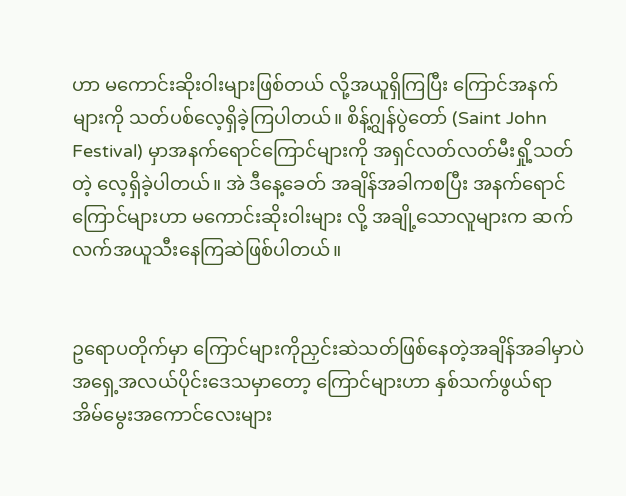ဟာ မကောင်းဆိုးဝါးများဖြစ်တယ် လို့အယူရှိကြပြီး ကြောင်အနက်များကို သတ်ပစ်လေ့ရှိခဲ့ကြပါတယ်။ စိန့်ဂျွန်ပွဲတော် (Saint John Festival) မှာအနက်ရောင်ကြောင်များကို အရှင်လတ်လတ်မီးရှို့သတ်တဲ့ လေ့ရှိခဲ့ပါတယ်။ အဲ ဒီနေ့ခေတ် အချိန်အခါကစပြီး အနက်ရောင်ကြောင်များဟာ မကောင်းဆိုးဝါးများ လို့ အချို့သောလူများက ဆက်လက်အယူသီးနေကြဆဲဖြစ်ပါတယ်။


ဥရောပတိုက်မှာ ကြောင်များကိုညှင်းဆဲသတ်ဖြစ်နေတဲ့အချိန်အခါမှာပဲ အရှေ့အလယ်ပိုင်းဒေသမှာတော့ ကြောင်များဟာ နှစ်သက်ဖွယ်ရာ အိမ်မွေးအကောင်လေးများ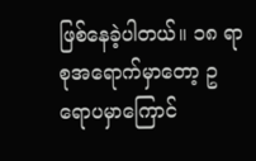ဖြစ်နေခဲ့ပါတယ်။ ၁၈ ရာစုအရောက်မှာတော့ ဥရောပမှာကြောင်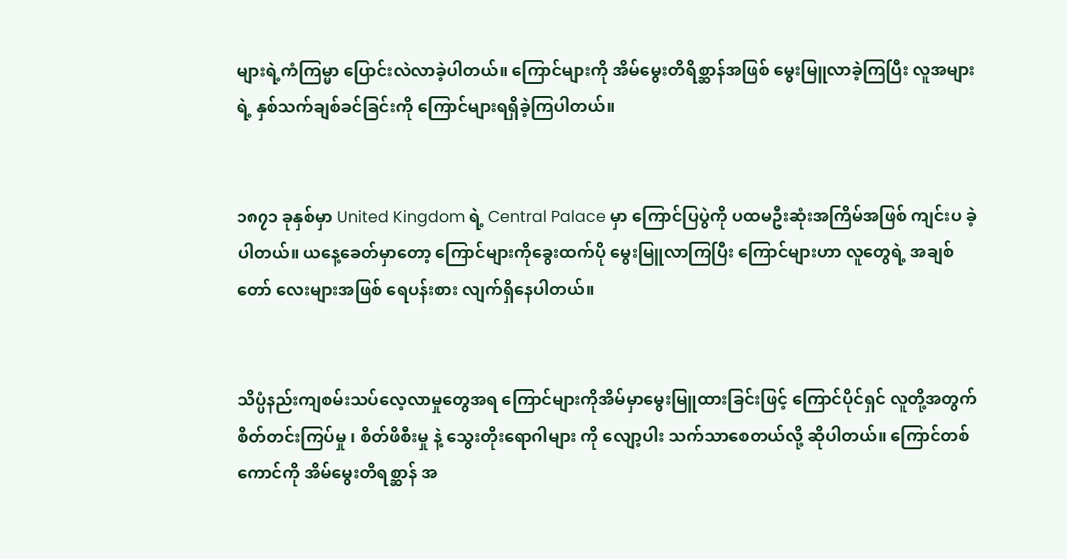များရဲ့ကံကြမ္မာ ပြောင်းလဲလာခဲ့ပါတယ်။ ကြောင်များကို အိမ်မွေးတိရိစ္ဆာန်အဖြစ် မွေးမြူလာခဲ့ကြပြီး လူအများရဲ့ နှစ်သက်ချစ်ခင်ခြင်းကို ကြောင်များရရှိခဲ့ကြပါတယ်။


၁၈၇၁ ခုနှစ်မှာ United Kingdom ရဲ့ Central Palace မှာ ကြောင်ပြပွဲကို ပထမဦးဆုံးအကြိမ်အဖြစ် ကျင်းပ ခဲ့ပါတယ်။ ယနေ့ခေတ်မှာတော့ ကြောင်များကိုခွေးထက်ပို မွေးမြူလာကြပြီး ကြောင်များဟာ လူတွေရဲ့ အချစ်တော် လေးများအဖြစ် ရေပန်းစား လျက်ရှိနေပါတယ်။


သိပ္ပံနည်းကျစမ်းသပ်လေ့လာမှုတွေအရ ကြောင်များကိုအိမ်မှာမွေးမြူထားခြင်းဖြင့် ကြောင်ပိုင်ရှင် လူတို့အတွက် စိတ်တင်းကြပ်မှု ၊ စိတ်ဖိစီးမှု နဲ့ သွေးတိုးရောဂါများ ကို လျော့ပါး သက်သာစေတယ်လို့ ဆိုပါတယ်။ ကြောင်တစ်ကောင်ကို အိမ်မွေးတိရစ္ဆာန် အ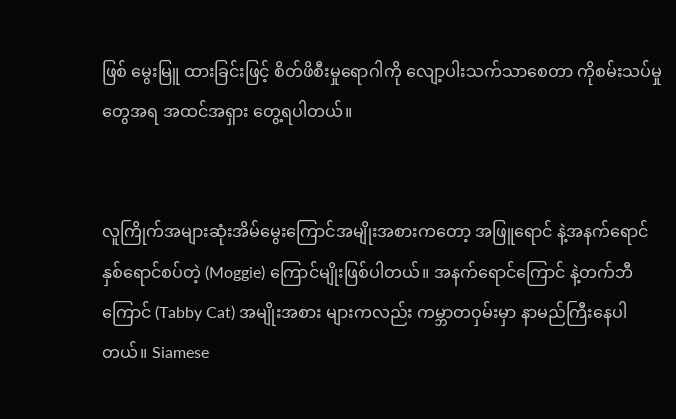ဖြစ် မွေးမြူ ထားခြင်းဖြင့် စိတ်ဖိစီးမှုရောဂါကို လျော့ပါးသက်သာစေတာ ကိုစမ်းသပ်မှု တွေအရ အထင်အရှား တွေ့ရပါတယ်။


လူကြိုက်အများဆုံးအိမ်မွေးကြောင်အမျိုးအစားကတော့ အဖြူရောင် နဲ့အနက်ရောင် နှစ်ရောင်စပ်တဲ့ (Moggie) ကြောင်မျိုးဖြစ်ပါတယ်။ အနက်ရောင်ကြောင် နဲ့တက်ဘီကြောင် (Tabby Cat) အမျိုးအစား များကလည်း ကမ္ဘာတဝှမ်းမှာ နာမည်ကြီးနေပါတယ်။ Siamese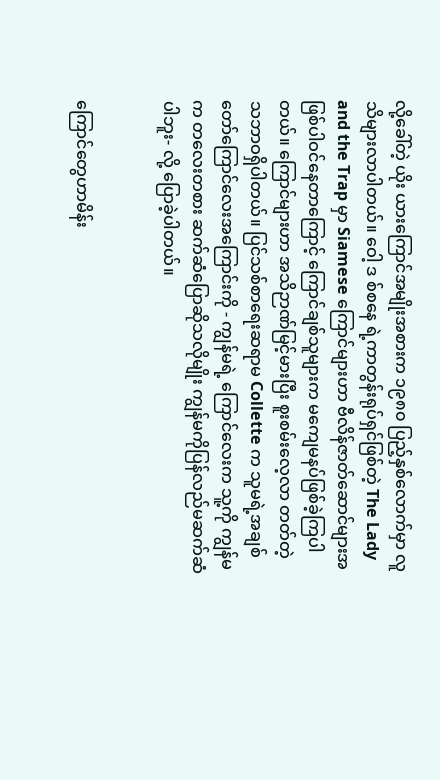လို့ခေါ်တဲ့ ယိုး ယားကြောင်အမျိုးအစားက ၁၉၈၀ ပြည့်နှစ်လောက်မှာ လူသိများလာပါတယ်။ ဝေါ့ ဒ စ်စနေ ရဲ့ကာတွန်းရုပ်ရှင်ဖြစ်တဲ့ The Lady and the Trap မှာ Siamese ကြောင်များဟာ ဗီလိန်ဇာတ်ဆောင်များအဖြစ်ပါဝင်နေတာကြောင့် ကြောင်ချစ်သူများက မကျေမနပ်ဖြစ်ခဲ့ကြပါတယ်။ ကြောင်များဟာ အသိဉာဏ်မြင့်မားပြီး စူးစမ်းလေ့လာ တတ်တဲ့ သဘာဝရှိပါတယ်။ ပြင်သစ်စာရေးဆရာမ Collette က သူမရဲ့အချစ်တော်ကြောင်လေးအကြောင်းကို - ကျွန်မရဲ့ ကြောင်လေးက သူ့ကို ကျွန်မက တလေးတစား ဆက်ဆံပြောဆိုသလိုမျိုး ကျွန်မကိုပြန်လည်မဆက်ဆံပါဘူး- လို့ ပြောခဲ့ပါတယ်။


ကြောင်တွေဟာမိန်း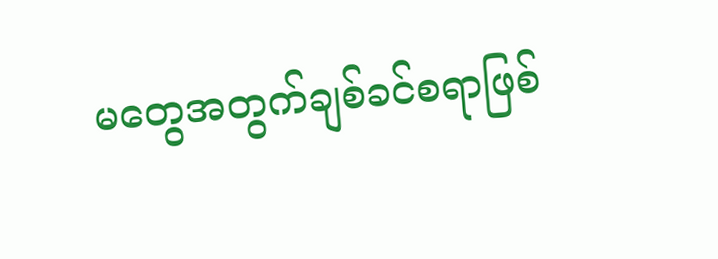မတွေအတွက်ချစ်ခင်စရာဖြစ်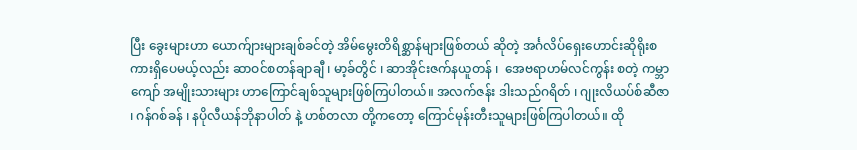ပြီး ခွေးများဟာ ယောက်ျားများချစ်ခင်တဲ့ အိမ်မွေးတိရိစ္ဆာန်များဖြစ်တယ် ဆိုတဲ့ အင်္ဂလိပ်ရှေးဟောင်းဆိုရိုးစကားရှိပေမယ့်လည်း ဆာဝင်စတန်ချာချီ ၊ မာ့ခ်တွိင် ၊ ဆာအိုင်းဇက်နယူတန် ၊  အေဗရာဟမ်လင်ကွန်း စတဲ့ ကမ္ဘာကျော် အမျိုးသားများ ဟာကြောင်ချစ်သူများဖြစ်ကြပါတယ်။ အလက်ဇန်း ဒါးသည်ဂရိတ် ၊ ဂျုးလိယပ်စ်ဆီဇာ ၊ ဂန်ဂစ်ခန် ၊ နပိုလီယန်ဘိုနာပါတ် နဲ့ ဟစ်တလာ တို့ကတော့ ကြောင်မုန်းတီးသူများဖြစ်ကြပါတယ်။ ထို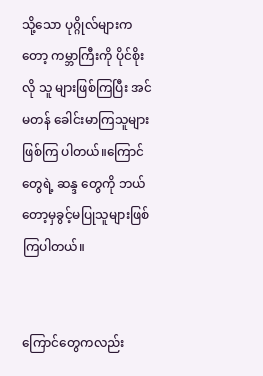သို့သော ပုဂ္ဂိုလ်များကတော့ ကမ္ဘာကြီးကို ပိုင်စိုးလို သူ များဖြစ်ကြပြီး အင်မတန် ခေါင်းမာကြသူများ ဖြစ်ကြ ပါတယ်။ကြောင်တွေရဲ့ ဆန္ဒ တွေကို ဘယ်တော့မှခွင့်မပြုသူများဖြစ်ကြပါတယ်။


ကြောင်တွေကလည်း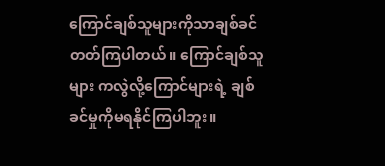ကြောင်ချစ်သူများကိုသာချစ်ခင်တတ်ကြပါတယ်။ ကြောင်ချစ်သူများ ကလွဲလို့ကြောင်များရဲ့ ချစ်ခင်မှုကိုမရနိုင်ကြပါဘူး။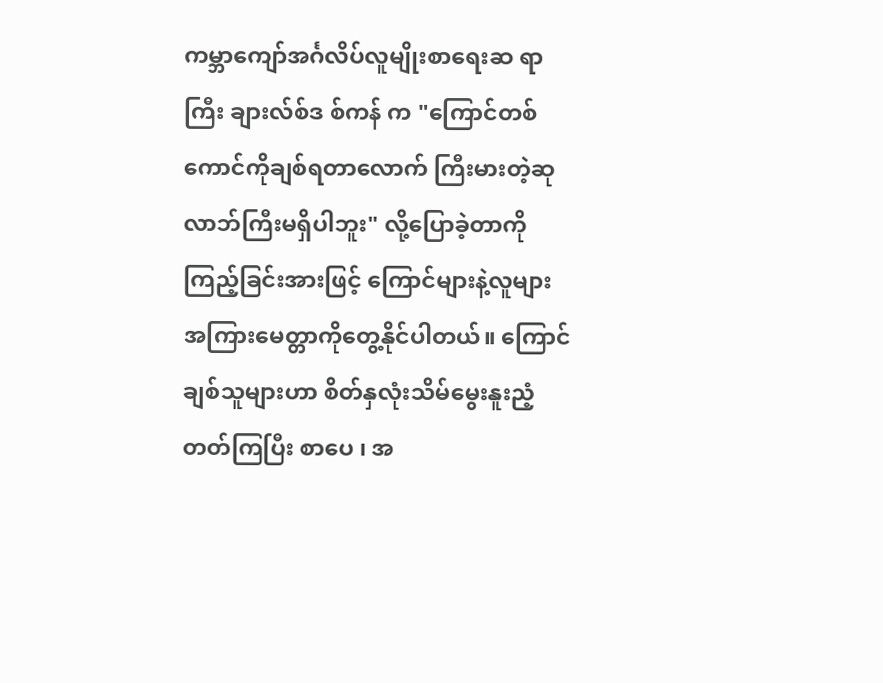ကမ္ဘာကျော်အင်္ဂလိပ်လူမျိုးစာရေးဆ ရာကြီး ချားလ်စ်ဒ စ်ကန် က "ကြောင်တစ်ကောင်ကိုချစ်ရတာလောက် ကြီးမားတဲ့ဆုလာဘ်ကြီးမရှိပါဘူး" လို့ပြောခဲ့တာကိုကြည့်ခြင်းအားဖြင့် ကြောင်များနဲ့လူများ အကြားမေတ္တာကိုတွေ့နိုင်ပါတယ်။ ကြောင်ချစ်သူများဟာ စိတ်နှလုံးသိမ်မွေးနူးညံ့တတ်ကြပြီး စာပေ ၊ အ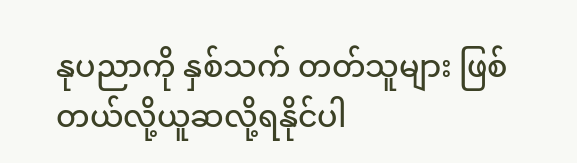နုပညာကို နှစ်သက် တတ်သူများ ဖြစ်တယ်လို့ယူဆလို့ရနိုင်ပါ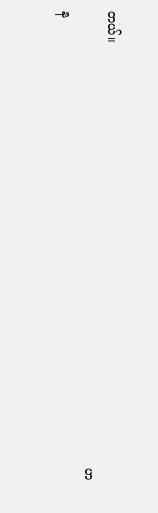တယ်။
                                                                                                                     ဟန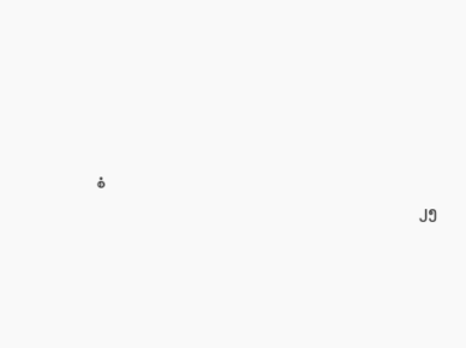စံ
                                                                                                       ၂၅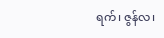ရက်၊ ဇွန်လ၊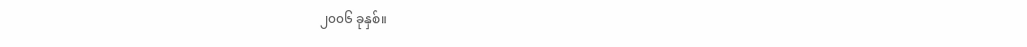၂၀၀၆ ခုနှစ်။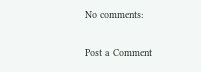No comments:

Post a Comment